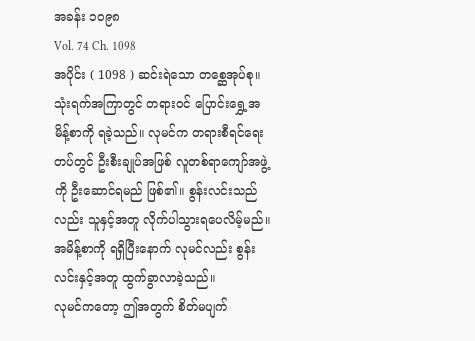အခန်း ၁၀၉၈
Vol. 74 Ch. 1098
အပိုင်း ( 1098 ) ဆင်းရဲသော တစ္ဆေအုပ်စု။
သုံးရက်အကြာတွင် တရားဝင် ပြောင်းရွှေ့အမိန့်စာကို ရခဲ့သည်။ လုမင်က တရားစီရင်ရေးတပ်တွင် ဦးစီးချုပ်အဖြစ် လူတစ်ရာကျော်အဖွဲ့ကို ဦးဆောင်ရမည် ဖြစ်၏။ စွန်းလင်းသည်လည်း သူနှင့်အတူ လိုက်ပါသွားရပေလိမ့်မည်။
အမိန့်စာကို ရရှိပြီးနောက် လုမင်လည်း စွန်းလင်းနှင့်အတူ ထွက်ခွာလာခဲ့သည်။
လုမင်ကတော့ ဤအတွက် စိတ်မပျက်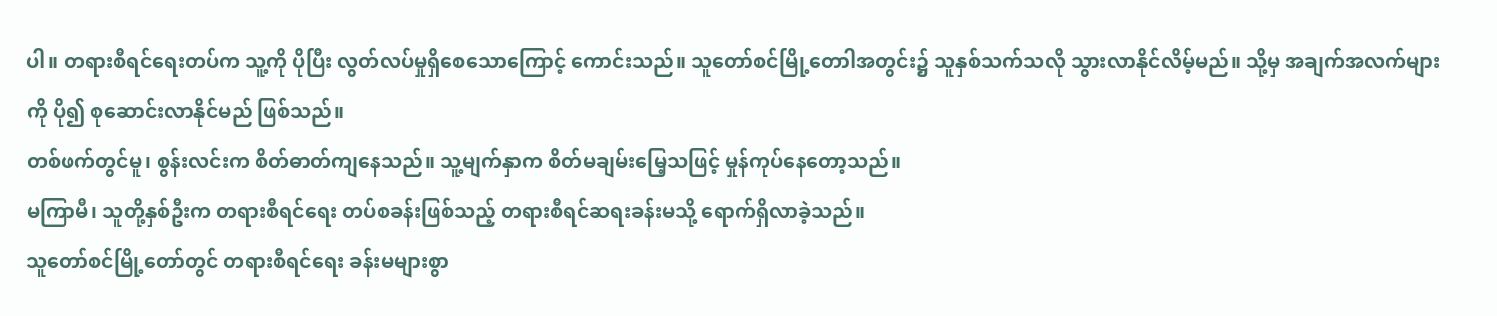ပါ။ တရားစီရင်ရေးတပ်က သူ့ကို ပိုပြီး လွတ်လပ်မှုရှိစေသောကြောင့် ကောင်းသည်။ သူတော်စင်မြို့တောါအတွင်း၌ သူနှစ်သက်သလို သွားလာနိုင်လိမ့်မည်။ သို့မှ အချက်အလက်များကို ပို၍ စုဆောင်းလာနိုင်မည် ဖြစ်သည်။
တစ်ဖက်တွင်မူ၊ စွန်းလင်းက စိတ်ဓာတ်ကျနေသည်။ သူ့မျက်နှာက စိတ်မချမ်းမြေ့သဖြင့် မှုန်ကုပ်နေတော့သည်။
မကြာမီ၊ သူတို့နှစ်ဦးက တရားစီရင်ရေး တပ်စခန်းဖြစ်သည့် တရားစီရင်ဆရးခန်းမသို့ ရောက်ရှိလာခဲ့သည်။
သူတော်စင်မြို့တော်တွင် တရားစီရင်ရေး ခန်းမများစွာ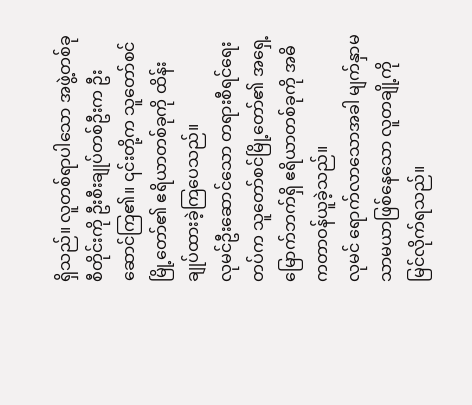ရှိသည်။ လူတစ်ရာပါသော အဖွဲ့တစ်ခုစီတိုင်းကို ဦးစီးချုပ်တစ်ဦးက ဦးဆောင်ကြ၏။ ၎င်းတို့က သူတော်စင်မြို့တော်၏ ဧရိယာတစ်ခုကို ထိန်းချုပ်ထားခဲ့ကြပေသည်။
လုမင်ဦးဆောင်သော တရားစီရင်ရေးတပ်က သူတော်စင်မြို့တော်၏ အရှေ့မြောက်ဘက်ရှိ ဧရိယာတစ်ခုကို အဓိကတာဝန်ယူခဲ့သည်။
လုမင် ရောက်လာသောအခါ မျက်နှာမသာမယာဖြစ်နေသော လူတချို့ကို မြင်လိုက်ရသည်။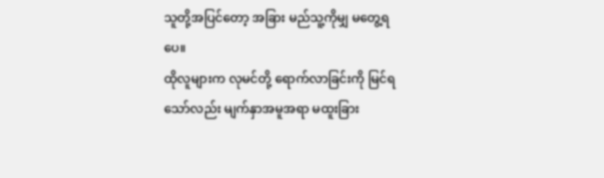သူတို့အပြင်တော့ အခြား မည်သူ့ကိုမျှ မတွေ့ရပေ။
ထိုလူများက လုမင်တို့ ရောက်လာခြင်းကို မြင်ရသော်လည်း မျက်နှာအမူအရာ မထူးခြား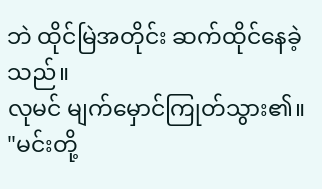ဘဲ ထိုင်မြဲအတိုင်း ဆက်ထိုင်နေခဲ့သည်။
လုမင် မျက်မှောင်ကြုတ်သွား၏။
"မင်းတို့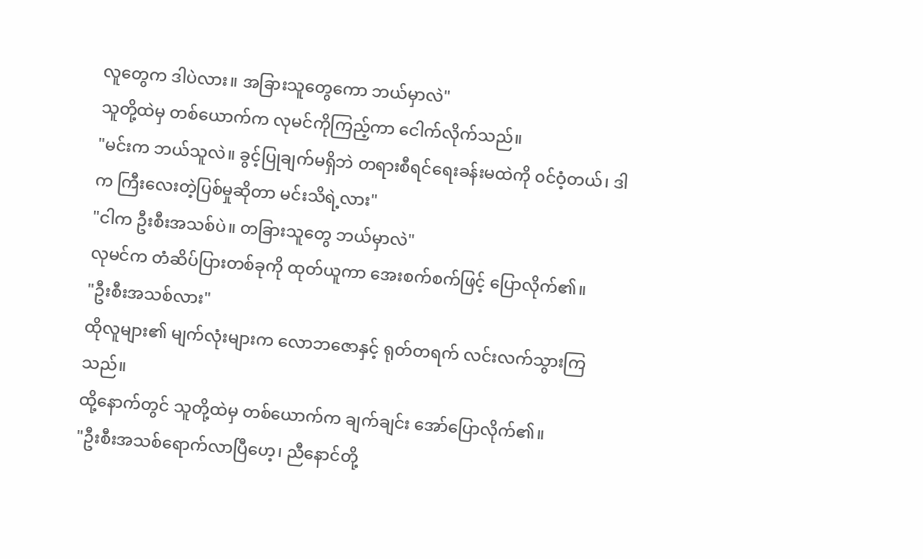လူတွေက ဒါပဲလား။ အခြားသူတွေကော ဘယ်မှာလဲ"
သူတို့ထဲမှ တစ်ယောက်က လုမင်ကိုကြည့်ကာ ငေါက်လိုက်သည်။
"မင်းက ဘယ်သူလဲ။ ခွင့်ပြုချက်မရှိဘဲ တရားစီရင်ရေးခန်းမထဲကို ၀င်ဝံ့တယ်၊ ဒါက ကြီးလေးတဲ့ပြစ်မှုဆိုတာ မင်းသိရဲ့လား"
"ငါက ဦးစီးအသစ်ပဲ။ တခြားသူတွေ ဘယ်မှာလဲ"
လုမင်က တံဆိပ်ပြားတစ်ခုကို ထုတ်ယူကာ အေးစက်စက်ဖြင့် ပြောလိုက်၏။
"ဦးစီးအသစ်လား"
ထိုလူများ၏ မျက်လုံးများက လောဘဇောနှင့် ရုတ်တရက် လင်းလက်သွားကြသည်။
ထို့နောက်တွင် သူတို့ထဲမှ တစ်ယောက်က ချက်ချင်း အော်ပြောလိုက်၏။
"ဦးစီးအသစ်ရောက်လာပြီဟေ့၊ ညီနောင်တို့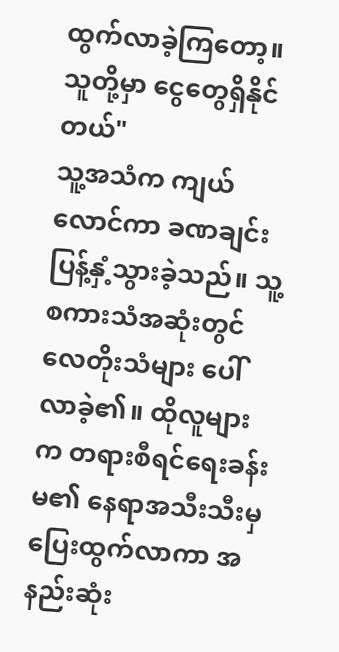ထွက်လာခဲ့ကြတော့။ သူတို့မှာ ငွေတွေရှိနိုင်တယ်"
သူ့အသံက ကျယ်လောင်ကာ ခဏချင်း ပြန့်နှံ့သွားခဲ့သည်။ သူ့စကားသံအဆုံးတွင် လေတိုးသံများ ပေါ်လာခဲ့၏။ ထိုလူများက တရားစီရင်ရေးခန်းမ၏ နေရာအသီးသီးမှ ပြေးထွက်လာကာ အနည်းဆုံး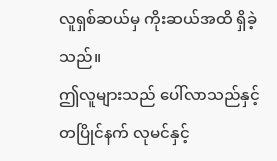လူရှစ်ဆယ်မှ ကိုးဆယ်အထိ ရှိခဲ့သည်။
ဤလူများသည် ပေါ်လာသည်နှင့် တပြိုင်နက် လုမင်နှင့်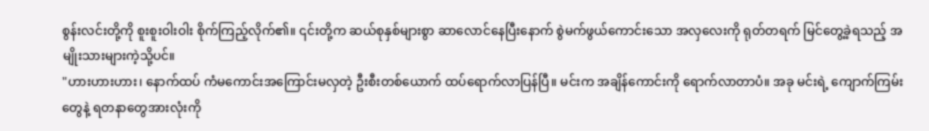စွန်းလင်းတို့ကို စူးစူးဝါးဝါး စိုက်ကြည့်လိုက်၏။ ၎င်းတို့က ဆယ်စုနှစ်များစွာ ဆာလောင်နေပြီးနောက် စွဲမက်ဖွယ်ကောင်းသော အလှလေးကို ရုတ်တရက် မြင်တွေ့ခဲ့ရသည့် အမျိုးသားများကဲ့သို့ပင်။
"ဟားဟားဟား၊ နောက်ထပ် ကံမကောင်းအကြောင်းမလှတဲ့ ဦးစီးတစ်ယောက် ထပ်ရောက်လာပြန်ပြီ။ မင်းက အချိန်ကောင်းကို ရောက်လာတာပံ။ အခု မင်းရဲ့ ကျောက်ကြမ်းတွေနဲ့ ရတနာတွေအားလုံးကို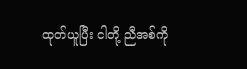ထုတ်ယူပြီး ငါတို့ ညီအစ်ကို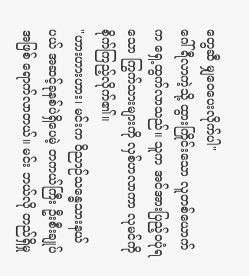တွေဆီ မျှဝေပေးလိုက်ပါ"
ဂေါ်ရီလာကဲ့သို့ ထွားကြိုင်းသော လူတစ်ယောက်က ရှေ့ထွက်လာသည်။ သူက အင်အားပြည့်ဝပုံရသော ကြွက်သားများကို လှစ်ဟလာကာ လုမင်ကို စိုက်ကြည့်လိုက်၏။
"ဟားဟားဟား၊ မင်းက ဝိညာဉ်သန္ဓေသားနယ်ပယ် အဆင့်ခုနစ်ပဲရှိပေမဲ့ တကယ်ကြီး ဦးစီးချုပ်အဖြစ် ရောက်လာတယ်။ မင်း ဘယ်လို တည်ရှိမှု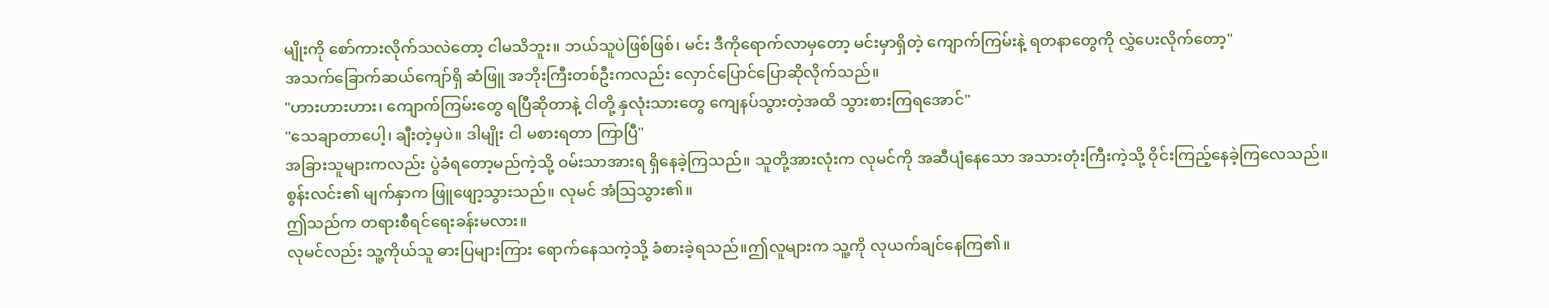မျိုးကို စော်ကားလိုက်သလဲတော့ ငါမသိဘူး။ ဘယ်သူပဲဖြစ်ဖြစ်၊ မင်း ဒီကိုရောက်လာမှတော့ မင်းမှာရှိတဲ့ ကျောက်ကြမ်းနဲ့ ရတနာတွေကို လွှဲပေးလိုက်တော့"
အသက်ခြောက်ဆယ်ကျော်ရှိ ဆံဖြူ အဘိုးကြီးတစ်ဦးကလည်း လှောင်ပြောင်ပြောဆိုလိုက်သည်။
"ဟားဟားဟား၊ ကျောက်ကြမ်းတွေ ရပြီဆိုတာနဲ့ ငါတို့ နှလုံးသားတွေ ကျေနပ်သွားတဲ့အထိ သွားစားကြရအောင်"
"သေချာတာပေါ့၊ ချီးတဲ့မှပဲ။ ဒါမျိုး ငါ မစားရတာ ကြာပြီ"
အခြားသူများကလည်း ပွဲခံရတော့မည်ကဲ့သို့ ဝမ်းသာအားရ ရှိနေခဲ့ကြသည်။ သူတို့အားလုံးက လုမင်ကို အဆီပျံနေသော အသားတုံးကြီးကဲ့သို့ ဝိုင်းကြည့်နေခဲ့ကြလေသည်။
စွန်းလင်း၏ မျက်နှာက ဖြူဖျော့သွားသည်။ လုမင် အံသြသွား၏။
ဤသည်က တရားစီရင်ရေးခန်းမလား။
လုမင်လည်း သူ့ကိုယ်သူ ဓားပြများကြား ရောက်နေသကဲ့သို့ ခံစားခဲ့ရသည်။ဤလူများက သူ့ကို လုယက်ချင်နေကြ၏။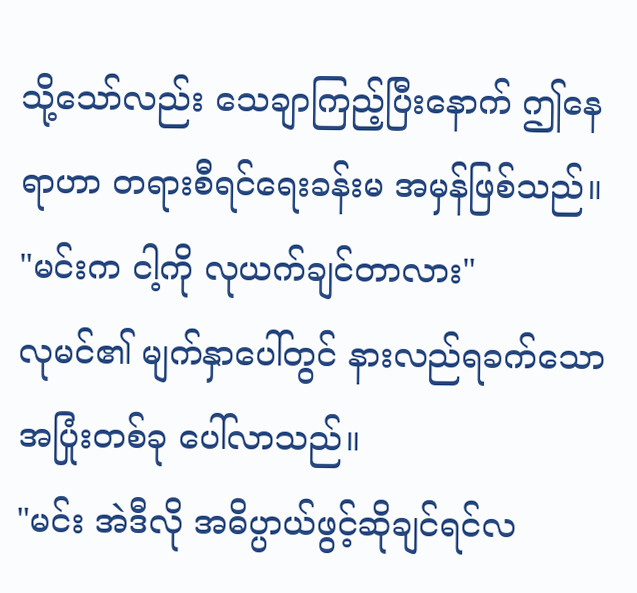သို့သော်လည်း သေချာကြည့်ပြီးနောက် ဤနေရာဟာ တရားစီရင်ရေးခန်းမ အမှန်ဖြစ်သည်။
"မင်းက ငါ့ကို လုယက်ချင်တာလား"
လုမင်၏ မျက်နှာပေါ်တွင် နားလည်ရခက်သော အပြုံးတစ်ခု ပေါ်လာသည်။
"မင်း အဲဒီလို အဓိပ္ပာယ်ဖွင့်ဆိုချင်ရင်လ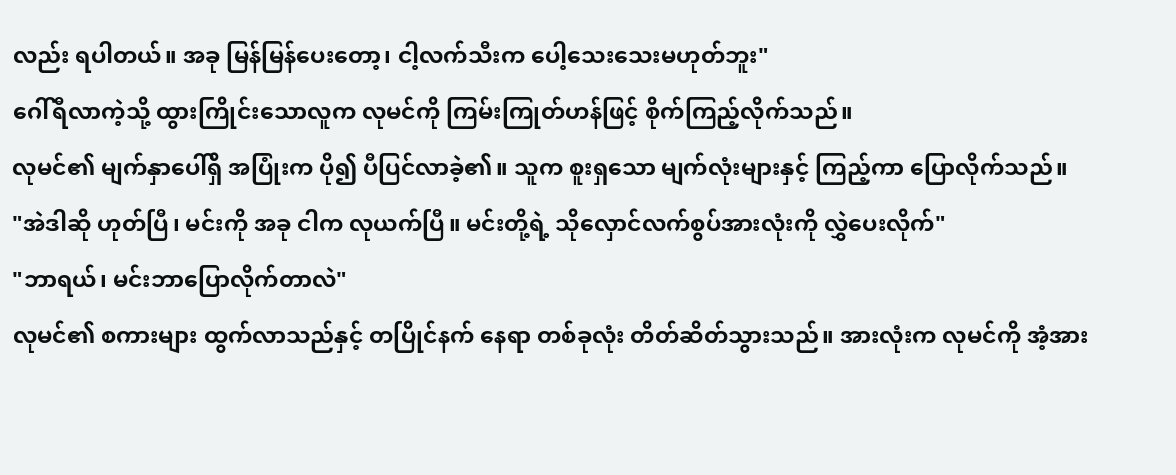လည်း ရပါတယ်။ အခု မြန်မြန်ပေးတော့၊ ငါ့လက်သီးက ပေါ့သေးသေးမဟုတ်ဘူး"
ဂေါ်ရီလာကဲ့သို့ ထွားကြိုင်းသောလူက လုမင်ကို ကြမ်းကြုတ်ဟန်ဖြင့် စိုက်ကြည့်လိုက်သည်။
လုမင်၏ မျက်နှာပေါ်ရှိ အပြုံးက ပို၍ ပီပြင်လာခဲ့၏။ သူက စူးရှသော မျက်လုံးများနှင့် ကြည့်ကာ ပြောလိုက်သည်။
"အဲဒါဆို ဟုတ်ပြီ၊ မင်းကို အခု ငါက လုယက်ပြီ။ မင်းတို့ရဲ့ သိုလှောင်လက်စွပ်အားလုံးကို လွှဲပေးလိုက်"
"ဘာရယ်၊ မင်းဘာပြောလိုက်တာလဲ"
လုမင်၏ စကားများ ထွက်လာသည်နှင့် တပြိုင်နက် နေရာ တစ်ခုလုံး တိတ်ဆိတ်သွားသည်။ အားလုံးက လုမင်ကို အံ့အား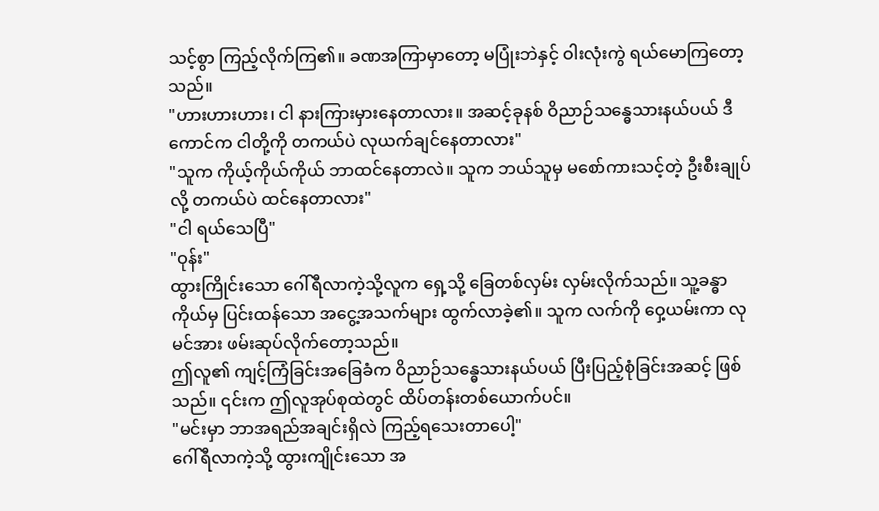သင့်စွာ ကြည့်လိုက်ကြ၏။ ခဏအကြာမှာတော့ မပြုံးဘဲနှင့် ဝါးလုံးကွဲ ရယ်မောကြတော့သည်။
"ဟားဟားဟား၊ ငါ နားကြားမှားနေတာလား။ အဆင့်ခုနစ် ဝိညာဉ်သန္ဓေသားနယ်ပယ် ဒီကောင်က ငါတို့ကို တကယ်ပဲ လုယက်ချင်နေတာလား"
"သူက ကိုယ့်ကိုယ်ကိုယ် ဘာထင်နေတာလဲ။ သူက ဘယ်သူမှ မစော်ကားသင့်တဲ့ ဦးစီးချုပ်လို့ တကယ်ပဲ ထင်နေတာလား"
"ငါ ရယ်သေပြီ"
"ဝုန်း"
ထွားကြိုင်းသော ဂေါ်ရီလာကဲ့သို့လူက ရှေ့သို့ ခြေတစ်လှမ်း လှမ်းလိုက်သည်။ သူ့ခန္ဓာကိုယ်မှ ပြင်းထန်သော အငွေ့အသက်များ ထွက်လာခဲ့၏။ သူက လက်ကို ဝှေ့ယမ်းကာ လုမင်အား ဖမ်းဆုပ်လိုက်တော့သည်။
ဤလူ၏ ကျင့်ကြံခြင်းအခြေခံက ဝိညာဉ်သန္ဓေသားနယ်ပယ် ပြီးပြည့်စုံခြင်းအဆင့် ဖြစ်သည်။ ၎င်းက ဤလူအုပ်စုထဲတွင် ထိပ်တန်းတစ်ယောက်ပင်။
"မင်းမှာ ဘာအရည်အချင်းရှိလဲ ကြည့်ရသေးတာပေါ့"
ဂေါ်ရီလာကဲ့သို့ ထွားကျိုင်းသော အ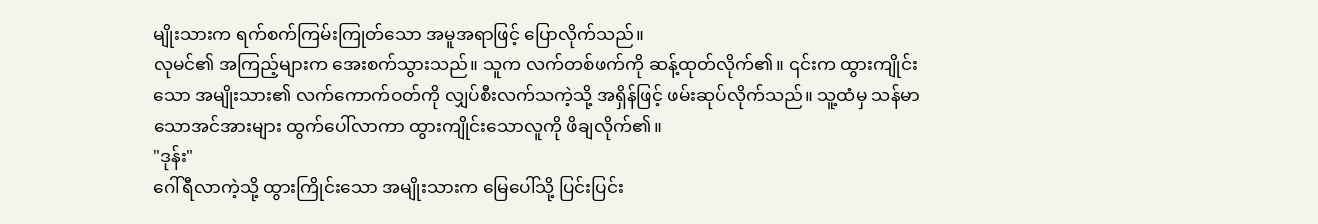မျိုးသားက ရက်စက်ကြမ်းကြုတ်သော အမူအရာဖြင့် ပြောလိုက်သည်။
လုမင်၏ အကြည့်များက အေးစက်သွားသည်။ သူက လက်တစ်ဖက်ကို ဆန့်ထုတ်လိုက်၏။ ၎င်းက ထွားကျိုင်းသော အမျိုးသား၏ လက်ကောက်ဝတ်ကို လျှပ်စီးလက်သကဲ့သို့ အရှိန်ဖြင့် ဖမ်းဆုပ်လိုက်သည်။ သူ့ထံမှ သန်မာသောအင်အားများ ထွက်ပေါ်လာကာ ထွားကျိုင်းသောလူကို ဖိချလိုက်၏။
"ဒုန်း"
ဂေါ်ရီလာကဲ့သို့ ထွားကြိုင်းသော အမျိုးသားက မြေပေါ်သို့ ပြင်းပြင်း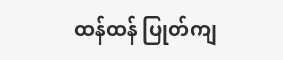ထန်ထန် ပြုတ်ကျ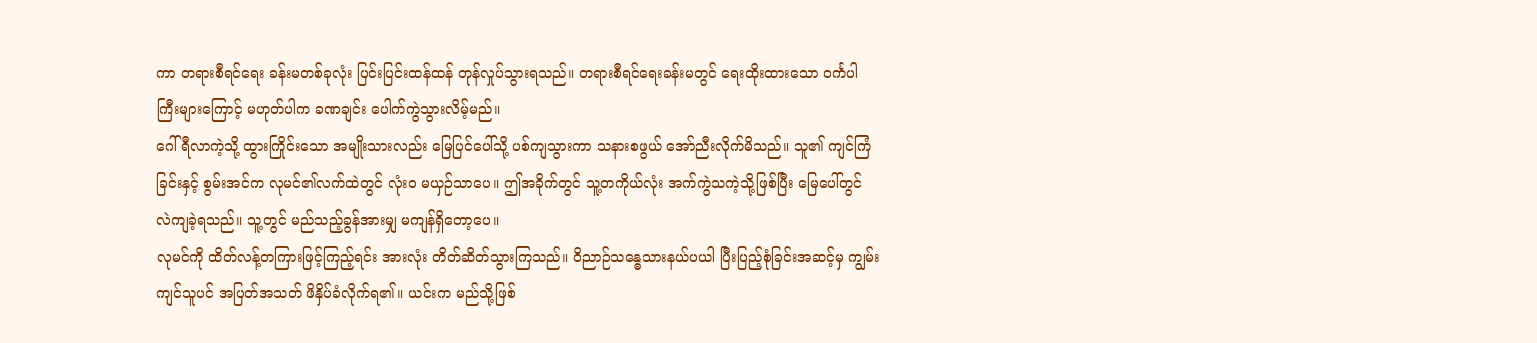ကာ တရားစီရင်ရေး ခန်းမတစ်ခုလုံး ပြင်းပြင်းထန်ထန် တုန်လှုပ်သွားရသည်။ တရားစီရင်ရေးခန်းမတွင် ရေးထိုးထားသော ဝင်္ကပါကြီးများကြောင့် မဟုတ်ပါက ခဏချင်း ပေါက်ကွဲသွားလိမ့်မည်။
ဂေါ်ရီလာကဲ့သို့ ထွားကြိုင်းသော အမျိုးသားလည်း မြေပြင်ပေါ်သို့ ပစ်ကျသွားကာ သနားစဖွယ် အော်ညီးလိုက်မိသည်။ သူ၏ ကျင်ကြံခြင်းနှင့် စွမ်းအင်က လုမင်၏လက်ထဲတွင် လုံးဝ မယှဉ်သာပေ။ ဤအခိုက်တွင် သူ့တကိုယ်လုံး အက်ကွဲသကဲ့သို့ဖြစ်ပြီး မြေပေါ်တွင် လဲကျခဲ့ရသည်။ သူ့တွင် မည်သည့်ခွန်အားမျှ မကျန်ရှိတော့ပေ။
လုမင်ကို ထိတ်လန့်တကြားဖြင့်ကြည့်ရင်း အားလုံး တိတ်ဆိတ်သွားကြသည်။ ဝိညာဉ်သန္ဓေသားနယ်ပယါ ပြီးပြည့်စုံခြင်းအဆင့်မှ ကျွမ်းကျင်သူပင် အပြတ်အသတ် ဖိနှိပ်ခံလိုက်ရ၏။ ယင်းက မည်သို့ဖြစ်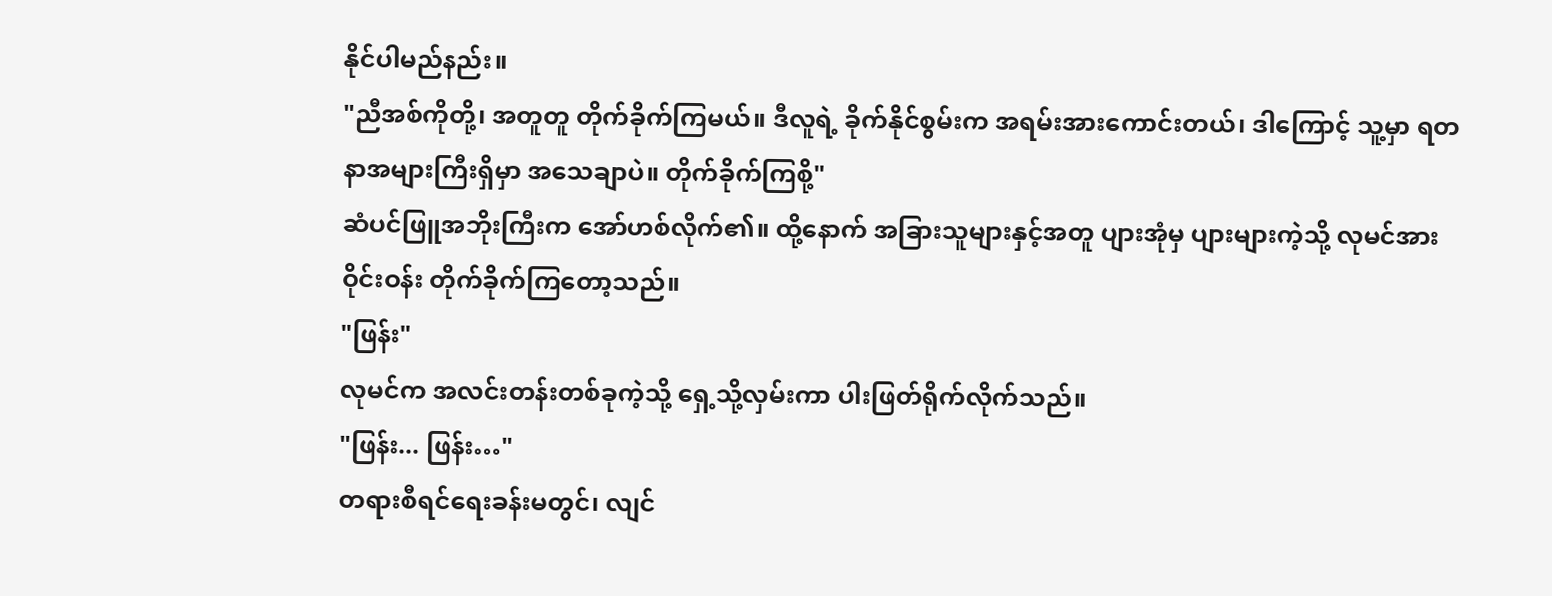နိုင်ပါမည်နည်း။
"ညီအစ်ကိုတို့၊ အတူတူ တိုက်ခိုက်ကြမယ်။ ဒီလူရဲ့ ခိုက်နိုင်စွမ်းက အရမ်းအားကောင်းတယ်၊ ဒါကြောင့် သူ့မှာ ရတနာအများကြီးရှိမှာ အသေချာပဲ။ တိုက်ခိုက်ကြစို့"
ဆံပင်ဖြူအဘိုးကြီးက အော်ဟစ်လိုက်၏။ ထို့နောက် အခြားသူများနှင့်အတူ ပျားအုံမှ ပျားများကဲ့သို့ လုမင်အား ဝိုင်းဝန်း တိုက်ခိုက်ကြတော့သည်။
"ဖြန်း"
လုမင်က အလင်းတန်းတစ်ခုကဲ့သို့ ရှေ့သို့လှမ်းကာ ပါးဖြတ်ရိုက်လိုက်သည်။
"ဖြန်း... ဖြန်း…"
တရားစီရင်ရေးခန်းမတွင်၊ လျင်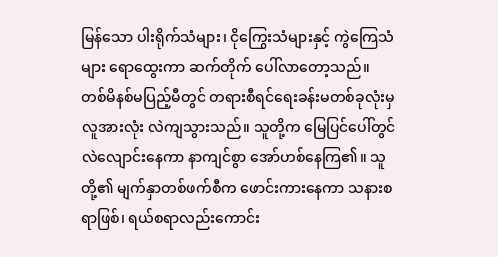မြန်သော ပါးရိုက်သံများ၊ ငိုကြွေးသံများနှင့် ကွဲကြေသံများ ရောထွေးကာ ဆက်တိုက် ပေါ်လာတော့သည်။
တစ်မိနစ်မပြည့်မီတွင် တရားစီရင်ရေးခန်းမတစ်ခုလုံးမှ လူအားလုံး လဲကျသွားသည်။ သူတို့က မြေပြင်ပေါ်တွင် လဲလျောင်းနေကာ နာကျင်စွာ အော်ဟစ်နေကြ၏။ သူတို့၏ မျက်နှာတစ်ဖက်စီက ဖောင်းကားနေကာ သနားစရာဖြစ်၊ ရယ်စရာလည်းကောင်း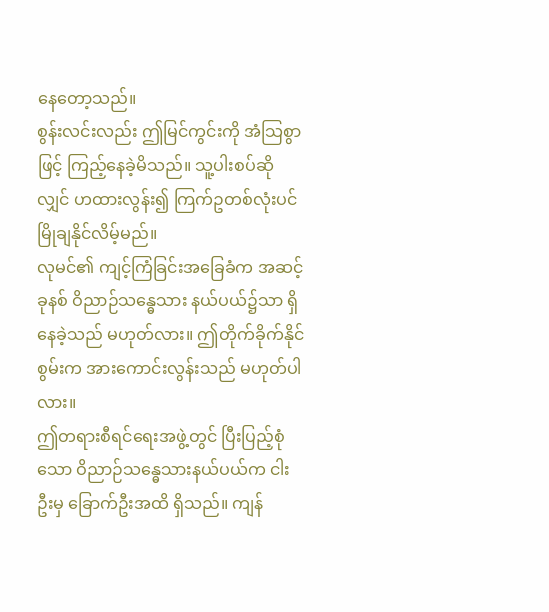နေတော့သည်။
စွန်းလင်းလည်း ဤမြင်ကွင်းကို အံသြစွာဖြင့် ကြည့်နေခဲ့မိသည်။ သူ့ပါးစပ်ဆိုလျှင် ဟထားလွန်း၍ ကြက်ဥတစ်လုံးပင် မြိုချနိုင်လိမ့်မည်။
လုမင်၏ ကျင့်ကြံခြင်းအခြေခံက အဆင့်ခုနစ် ဝိညာဉ်သန္ဓေသား နယ်ပယ်၌သာ ရှိနေခဲ့သည် မဟုတ်လား။ ဤတိုက်ခိုက်နိုင်စွမ်းက အားကောင်းလွန်းသည် မဟုတ်ပါလား။
ဤတရားစီရင်ရေးအဖွဲ့တွင် ပြီးပြည့်စုံသော ဝိညာဉ်သန္ဓေသားနယ်ပယ်က ငါးဦးမှ ခြောက်ဦးအထိ ရှိသည်။ ကျန်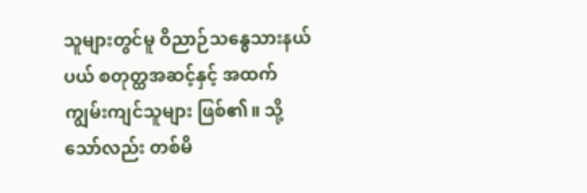သူများတွင်မူ ဝိညာဉ်သန္ဓေသားနယ်ပယ် စတုတ္ထအဆင့်နှင့် အထက် ကျွမ်းကျင်သူများ ဖြစ်၏။ သို့သော်လည်း တစ်မိ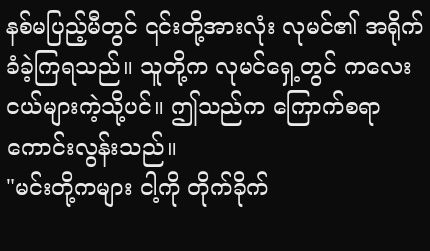နစ်မပြည့်မီတွင် ၎င်းတို့အားလုံး လုမင်၏ အရိုက်ခံခဲ့ကြရသည်။ သူတို့က လုမင်ရှေ့တွင် ကလေးငယ်များကဲ့သို့ပင်။ ဤသည်က ကြောက်စရာကောင်းလွန်းသည်။
"မင်းတို့ကများ ငါ့ကို တိုက်ခိုက်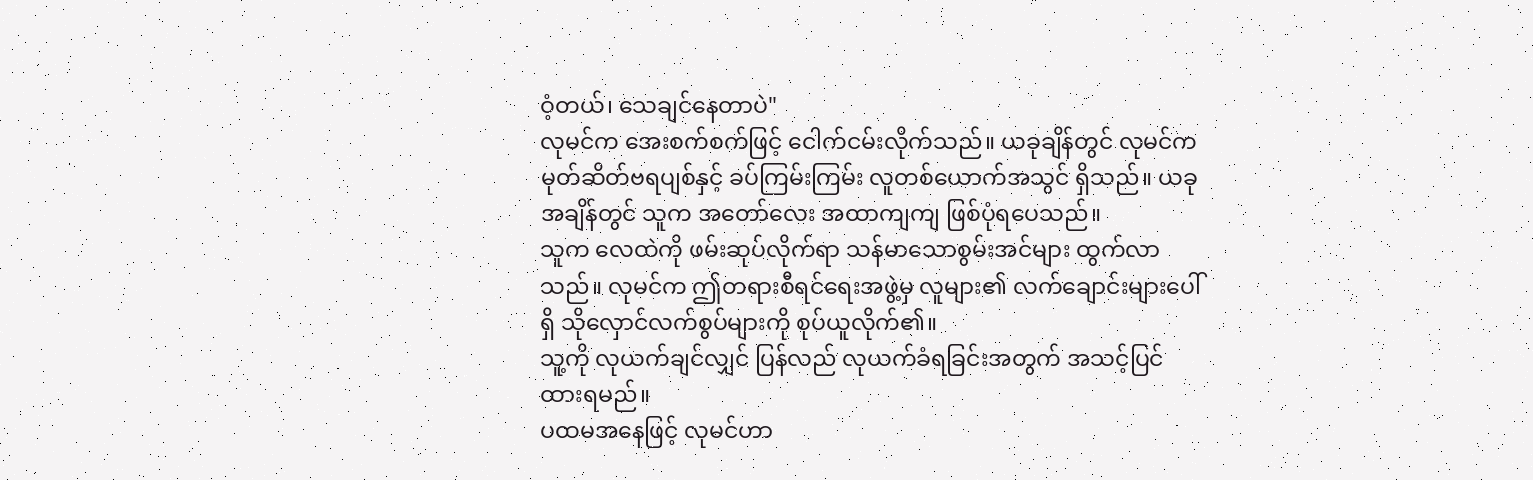ဝံ့တယ်၊ သေချင်နေတာပဲ"
လုမင်က အေးစက်စက်ဖြင့် ငေါက်ငမ်းလိုက်သည်။ ယခုချိန်တွင် လုမင်က မုတ်ဆိတ်ဗရပျစ်နှင့် ခပ်ကြမ်းကြမ်း လူတစ်ယောက်အသွင် ရှိသည်။ ယခုအချိန်တွင် သူက အတော်လေး အထာကျကျ ဖြစ်ပုံရပေသည်။
သူက လေထဲကို ဖမ်းဆုပ်လိုက်ရာ သန်မာသောစွမ်းအင်များ ထွက်လာသည်။ လုမင်က ဤတရားစီရင်ရေးအဖွဲ့မှ လူများ၏ လက်ချောင်းများပေါ်ရှိ သိုလှောင်လက်စွပ်များကို စုပ်ယူလိုက်၏။
သူ့ကို လုယက်ချင်လျှင် ပြန်လည် လုယက်ခံရခြင်းအတွက် အသင့်ပြင်ထားရမည်။
ပထမအနေဖြင့် လုမင်ဟာ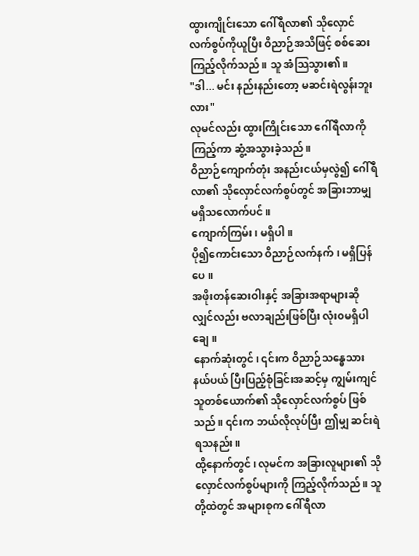ထွားကျိုင်းသော ဂေါ်ရီလာ၏ သိုလှောင်လက်စွပ်ကိုယူပြီး ဝိညာဉ်အသိဖြင့် စစ်ဆေးကြည့်လိုက်သည်။ သူ အံသြသွား၏။
"ဒါ... မင်း နည်းနည်းတော့ မဆင်းရဲလွန်းဘူးလား"
လုမင်လည်း ထွားကြိုင်းသော ဂေါ်ရီလာကိုကြည့်ကာ ဆွံ့အသွားခဲ့သည်။
ဝိညာဉ်ကျောက်တုံး အနည်းငယ်မှလွဲ၍ ဂေါ်ရီလာ၏ သိုလှောင်လက်စွပ်တွင် အခြားဘာမျှ မရှိသလောက်ပင်။
ကျောက်ကြမ်း၊ မရှိပါ။
ပို၍ကောင်းသော ဝိညာဉ်လက်နက်၊ မရှိပြန်ပေ။
အဖိုးတန်ဆေးဝါးနှင့် အခြားအရာများဆိုလျှင်လည်း ဗလာချည်းဖြစ်ပြီး လုံး၀မရှိပါချေ။
နောက်ဆုံးတွင်၊ ၎င်းက ဝိညာဉ်သန္ဓေသားနယ်ပယ် ပြီးပြည့်စုံခြင်းအဆင့်မှ ကျွမ်းကျင်သူတစ်ယောက်၏ သိုလှောင်လက်စွပ် ဖြစ်သည်။ ၎င်းက ဘယ်လိုလုပ်ပြီး ဤမျှ ဆင်းရဲရသနည်း။
ထို့နောက်တွင်၊ လုမင်က အခြားလူများ၏ သိုလှောင်လက်စွပ်များကို ကြည့်လိုက်သည်။ သူတို့ထဲတွင် အများစုက ဂေါ်ရီလာ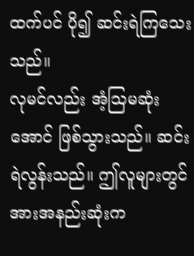ထက်ပင် ပို၍ ဆင်းရဲကြသေးသည်။
လုမင်လည်း အံ့ဩမဆုံးအောင် ဖြစ်သွားသည်။ ဆင်းရဲလွန်းသည်။ ဤလူများတွင် အားအနည်းဆုံးက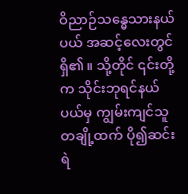ဝိညာဉ်သန္ဓေသားနယ်ပယ် အဆင့်လေးတွင် ရှိ၏။ သို့တိုင် ၎င်းတို့က သိုင်းဘုရင်နယ်ပယ်မှ ကျွမ်းကျင်သူတချို့ထက် ပို၍ဆင်းရဲ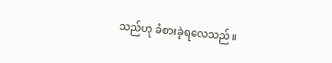သည်ဟု ခံစားခဲ့ရလေသည်။